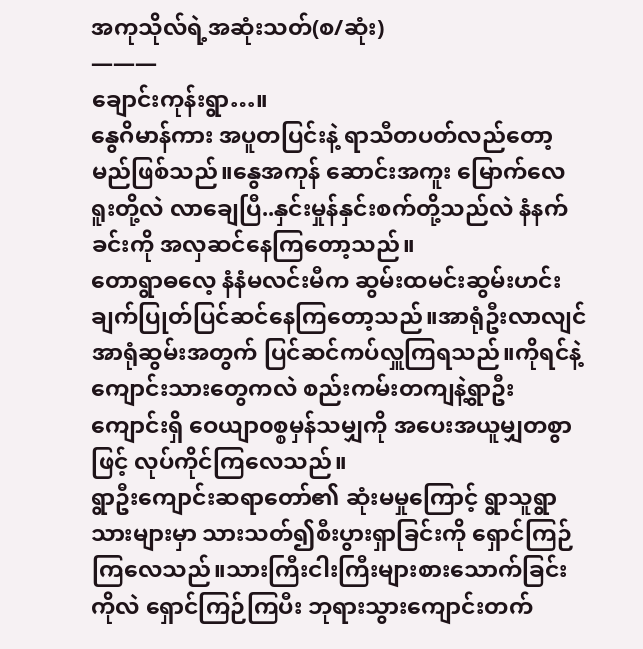အကုသိုလ်ရဲ့အဆုံးသတ်(စ/ဆုံး)
———
ချောင်းကုန်းရွာ…။
နွေဂိမာန်ကား အပူတပြင်းနဲ့ ရာသီတပတ်လည်တော့မည်ဖြစ်သည်။နွေအကုန် ဆောင်းအကူး မြောက်လေရူးတို့လဲ လာချေပြီ..နှင်းမှုန်နှင်းစက်တို့သည်လဲ နံနက်ခင်းကို အလှဆင်နေကြတော့သည်။
တောရွာဓလေ့ နံနံမလင်းမီက ဆွမ်းထမင်းဆွမ်းဟင်းချက်ပြုတ်ပြင်ဆင်နေကြတော့သည်။အာရုံဦးလာလျင် အာရုံဆွမ်းအတွက် ပြင်ဆင်ကပ်လှူကြရသည်။ကိုရင်နဲ့ကျောင်းသားတွေကလဲ စည်းကမ်းတကျနဲ့ရွာဦးကျောင်းရှိ ဝေယျာ၀စ္စမှန်သမျှကို အပေးအယူမျှတစွာဖြင့် လုပ်ကိုင်ကြလေသည်။
ရွာဦးကျောင်းဆရာတော်၏ ဆုံးမမှုကြောင့် ရွာသူရွာသားများမှာ သားသတ်၍စီးပွားရှာခြင်းကို ရှောင်ကြဉ်ကြလေသည်။သားကြီးငါးကြီးများစားသောက်ခြင်းကိုလဲ ရှောင်ကြဉ်ကြပီး ဘုရားသွားကျောင်းတက်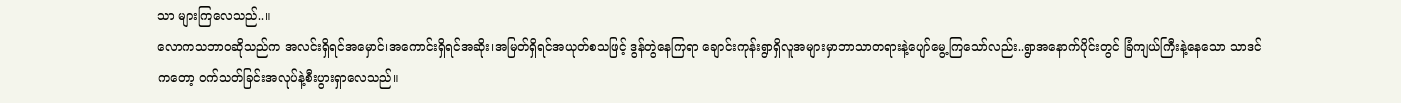သာ များကြလေသည်..။
လောကသဘာ၀ဆိုသည်က အလင်းရှိရင်အမှောင်၊အကောင်းရှိရင်အဆိုး၊အမြတ်ရှိရင်အယုတ်စသဖြင့် ဒွန်တွဲနေကြရာ ချောင်းကုန်းရွာရှိလူအများမှာဘာသာတရားနဲ့ပျော်မွေ့ကြသော်လည်း..ရွာအနောက်ပိုင်းတွင် ခြံကျယ်ကြီးနဲ့နေသော သာဒင်ကတော့ ၀က်သတ်ခြင်းအလုပ်နဲ့စီးပွားရှာလေသည်။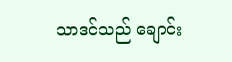သာဒင်သည် ချောင်း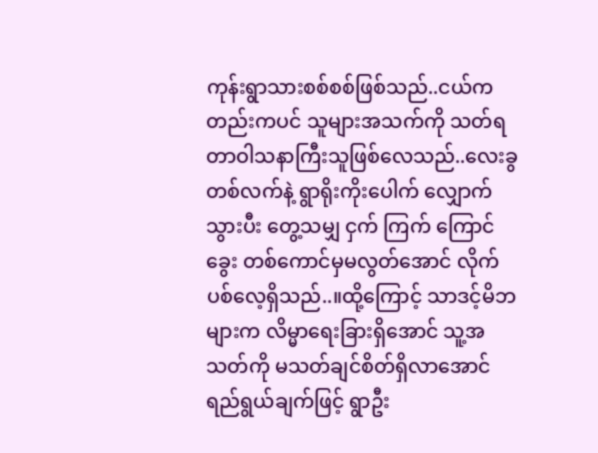ကုန်းရွာသားစစ်စစ်ဖြစ်သည်..ငယ်ကတည်းကပင် သူများအသက်ကို သတ်ရတာဝါသနာကြီးသူဖြစ်လေသည်..လေးခွတစ်လက်နဲ့ ရွာရိုးကိုးပေါက် လျှောက်သွားပီး တွေ့သမျှ ငှက် ကြက် ကြောင် ခွေး တစ်ကောင်မှမလွတ်အောင် လိုက်ပစ်လေ့ရှိသည်..။ထို့ကြောင့် သာဒင့်မိဘများက လိမ္မာရေးခြားရှိအောင် သူ့အသတ်ကို မသတ်ချင်စိတ်ရှိလာအောင် ရည်ရွယ်ချက်ဖြင့် ရွာဦး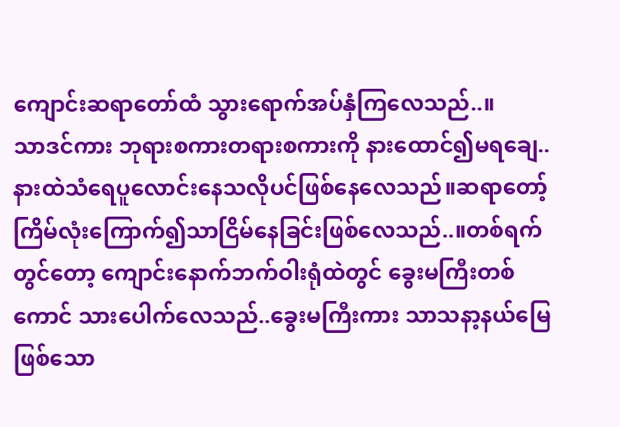ကျောင်းဆရာတော်ထံ သွားရောက်အပ်နှံကြလေသည်..။
သာဒင်ကား ဘုရားစကားတရားစကားကို နားထောင်၍မရချေ..နားထဲသံရေပူလောင်းနေသလိုပင်ဖြစ်နေလေသည်။ဆရာတော့်ကြိမ်လုံးကြောက်၍သာငြိမ်နေခြင်းဖြစ်လေသည်..။တစ်ရက်တွင်တော့ ကျောင်းနောက်ဘက်ဝါးရုံထဲတွင် ခွေးမကြီးတစ်ကောင် သားပေါက်လေသည်..ခွေးမကြီးကား သာသနာ့နယ်မြေဖြစ်သော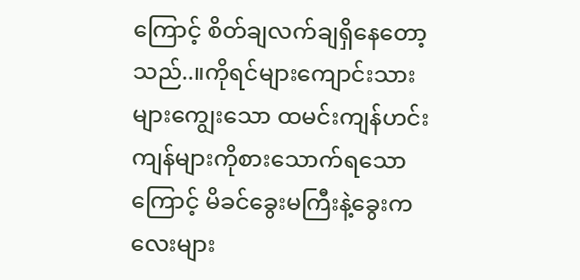ကြောင့် စိတ်ချလက်ချရှိနေတော့သည်..။ကိုရင်များကျောင်းသားများကျွေးသော ထမင်းကျန်ဟင်းကျန်များကိုစားသောက်ရသောကြောင့် မိခင်ခွေးမကြီးနဲ့ခွေးကလေးများ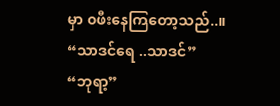မှာ ၀ဖီးနေကြတော့သည်..။
“သာဒင်ရေ ..သာဒင်”
“ဘုရာ့”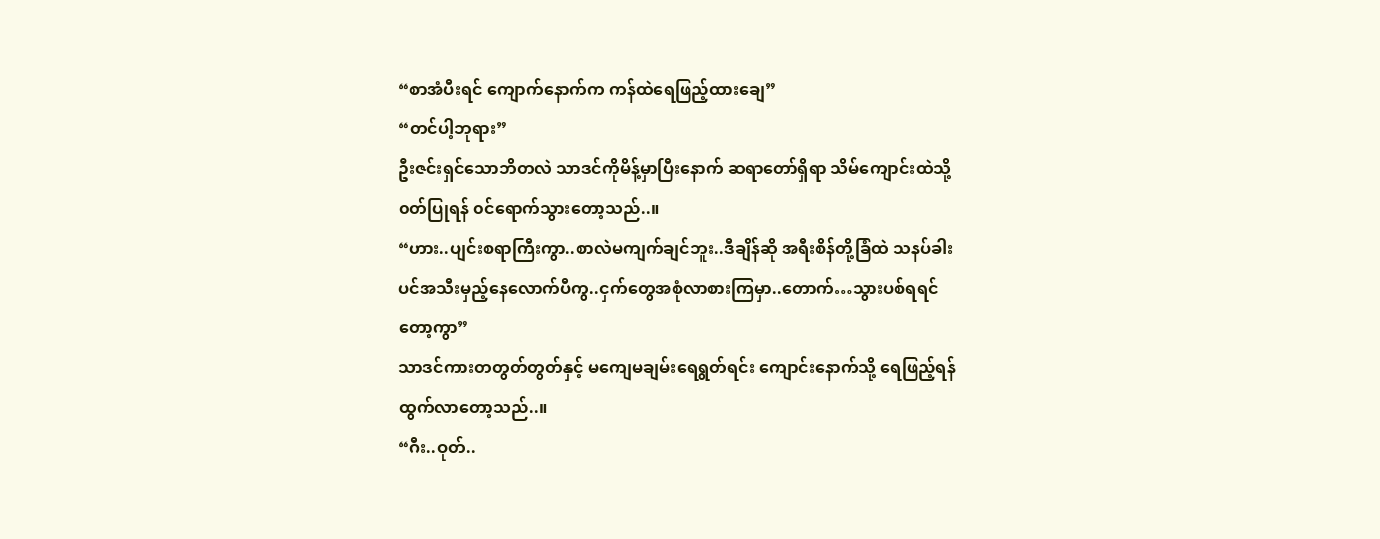“စာအံပီးရင် ကျောက်နောက်က ကန်ထဲရေဖြည့်ထားချေ”
“တင်ပါ့ဘုရား”
ဦးဇင်းရှင်သောဘိတလဲ သာဒင်ကိုမိန့်မှာပြီးနောက် ဆရာတော်ရှိရာ သိမ်ကျောင်းထဲသို့ ၀တ်ပြုရန် ၀င်ရောက်သွားတော့သည်..။
“ဟား..ပျင်းစရာကြီးကွာ..စာလဲမကျက်ချင်ဘူး..ဒီချိန်ဆို အရီးစိန်တို့ခြံထဲ သနပ်ခါးပင်အသီးမှည့်နေလောက်ပီကွ..ငှက်တွေအစုံလာစားကြမှာ..တောက်…သွားပစ်ရရင်တော့ကွာ”
သာဒင်ကားတတွတ်တွတ်နှင့် မကျေမချမ်းရေရွတ်ရင်း ကျောင်းနောက်သို့ ရေဖြည့်ရန်ထွက်လာတော့သည်..။
“ဂီး..ဝုတ်..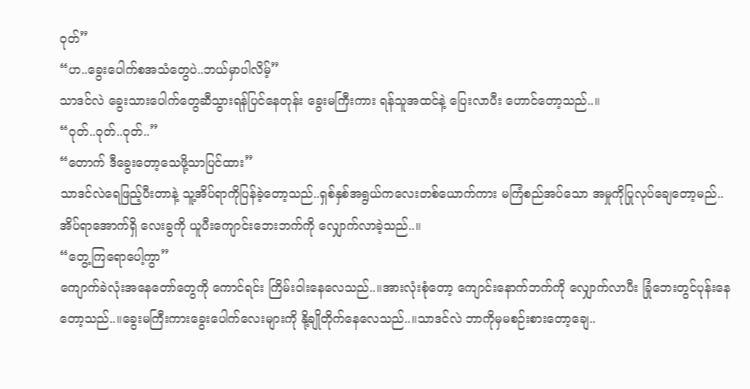ဝုတ်”
“ဟ..ခွေးပေါက်စအသံတွေပဲ..ဘယ်မှာပါလိမ့်”
သာဒင်လဲ ခွေးသားပေါက်တွေဆီသွားရန်ပြင်နေတုန်း ခွေးမကြီးကား ရန်သူအထင်နဲ့ ပြေးလာပီး ဟောင်တော့သည်..။
“ဝုတ်..ဝုတ်..ဝုတ်..”
“တောက် ဒီခွေးတော့သေဖို့သာပြင်ထား”
သာဒင်လဲရေဖြည့်ပီးတာနဲ့ သူ့အိပ်ရာကိုပြန်ခဲ့တော့သည်..ရှစ်နှစ်အရွယ်ကလေးတစ်ယောက်ကား မကြံစည်အပ်သော အမှုကိုပြုလုပ်ချေတော့မည်..အိပ်ရာအောက်ရှိ လေးခွကို ယူပီးကျောင်းဘေးဘက်ကို လျှောက်လာခဲ့သည်..။
“တွေ့ကြရောပေါ့ကွာ”
ကျောက်ခဲလုံးအနေတော်တွေကို ကောင်ရင်း ကြိမ်းဝါးနေလေသည်..။အားလုံးစုံတော့ ကျောင်းနောက်ဘက်ကို လျှောက်လာပီး ခြုံဘေးတွင်ပုန်းနေတော့သည်..။ခွေးမကြီးကားခွေးပေါက်လေးများကို နို့ချိုတိုက်နေလေသည်..။သာဒင်လဲ ဘာကိုမှမစဉ်းစားတော့ချေ..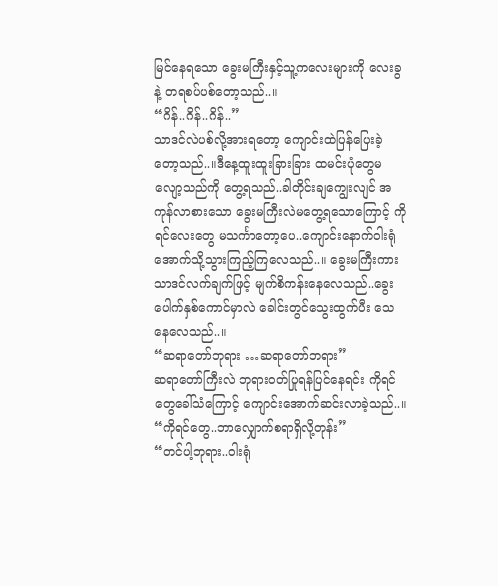မြင်နေရသော ခွေးမကြီးနှင့်သူ့ကလေးများကို လေးခွနဲ့ တရစပ်ပစ်တော့သည်..။
“ဂိန်..ဂိန်..ဂိန်..”
သာဒင်လဲပစ်လို့အားရတော့ ကျောင်းထဲပြန်ပြေးခဲ့တော့သည်..။ဒီနေ့ထူးထူးခြားခြား ထမင်းပုံတွေမလျော့သည်ကို တွေ့ရသည်..ခါတိုင်းချကျွေးလျင် အကုန်လာစားသော ခွေးမကြီးလဲမတွေ့ရသောကြောင့် ကိုရင်လေးတွေ မသင်္ကာတော့ပေ..ကျောင်းနောက်ဝါးရုံအောက်သို့သွားကြည့်ကြလေသည်..။ ခွေးမကြီးကား သာဒင်လက်ချက်ဖြင့် မျက်စိကန်းနေလေသည်..ခွေးပေါက်နှစ်ကောင်မှာလဲ ခေါင်းတွင်သွေးထွက်ပီး သေနေလေသည်..။
“ဆရာတော်ဘုရား …ဆရာတော်ဘရား”
ဆရာတော်ကြီးလဲ ဘုရား၀တ်ပြုရန်ပြင်နေရင်း ကိုရင်တွေခေါ်သံကြောင့် ကျောင်းအောက်ဆင်းလာခဲ့သည်..။
“ကိုရင်တွေ..ဘာလျှောက်စရာရှိလို့တုန်း”
“တင်ပါ့ဘုရား..ဝါးရုံ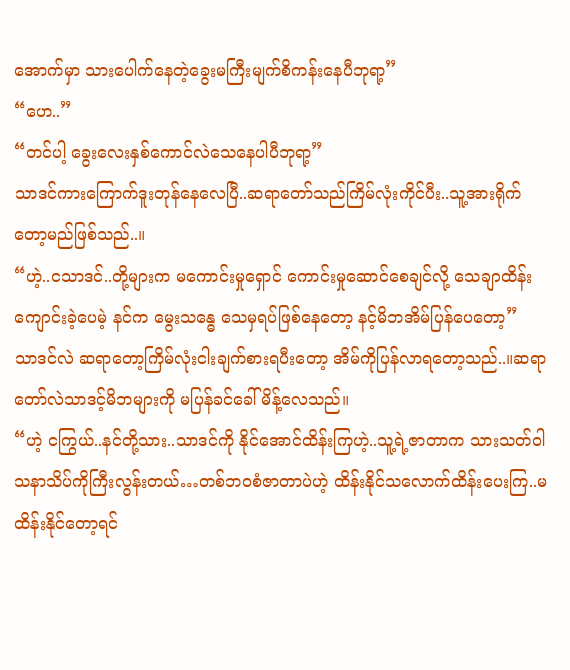အောက်မှာ သားပေါက်နေတဲ့ခွေးမကြီးမျက်စိကန်းနေပီဘုရာ့”
“ဟေ..”
“တင်ပါ့ ခွေးလေးနှစ်ကောင်လဲသေနေပါပီဘုရာ့”
သာဒင်ကားကြောက်ဒူးတုန်နေလေပြီ..ဆရာတော်သည်ကြိမ်လုံးကိုင်ပီး..သူ့အားရိုက်တော့မည်ဖြစ်သည်..။
“ဟဲ့..ငသာဒင်..တို့များက မကောင်းမှုရှောင် ကောင်းမှုဆောင်စေချင်လို့ သေချာထိန်းကျောင်းခဲ့ပေမဲ့ နင်က မွေးသန္ဓေ သေမှရပ်ဖြစ်နေတော့ နင့်မိဘအိမ်ပြန်ပေတော့”
သာဒင်လဲ ဆရာတော့ကြိမ်လုံးငါးချက်စားရပီးတော့ အိမ်ကိုပြန်လာရတော့သည်..။ဆရာတော်လဲသာဒင့်မိဘများကို မပြန်ခင်ခေါ်မိန့်လေသည်။
“ဟဲ့ ငကြွယ်..နင်တို့သား..သာဒင်ကို နိုင်အောင်ထိန်းကြဟဲ့..သူ့ရဲ့ဇာတာက သားသတ်ဝါသနာသိပ်ကိုကြီးလွန်းတယ်…တစ်ဘ၀စံဇာတာပဲဟဲ့ ထိန်းနိုင်သလောက်ထိန်းပေးကြ..မထိန်းနိုင်တော့ရင်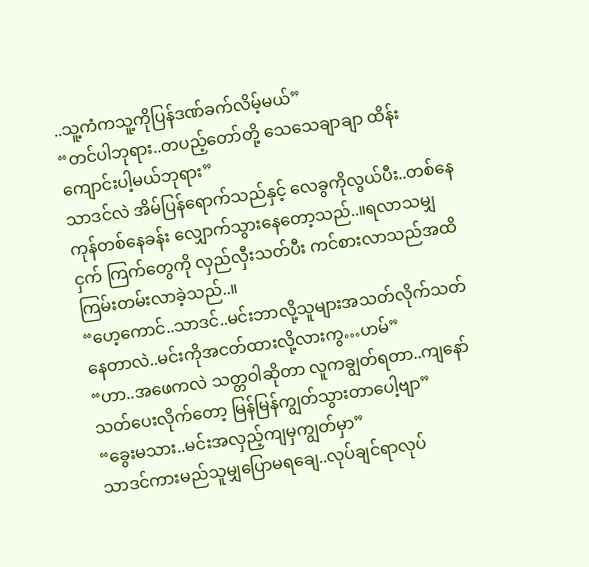..သူ့ကံကသူ့ကိုပြန်ဒဏ်ခက်လိမ့်မယ်”
“တင်ပါဘုရား..တပည့်တော်တို့ သေသေချာချာ ထိန်းကျောင်းပါ့မယ်ဘုရား”
သာဒင်လဲ အိမ်ပြန်ရောက်သည်နှင့် လေခွကိုလွယ်ပီး..တစ်နေကုန်တစ်နေခန်း လျှောက်သွားနေတော့သည်..။ရလာသမျှ ငှက် ကြက်တွေကို လှည်လှီးသတ်ပီး ကင်စားလာသည်အထိ ကြမ်းတမ်းလာခဲ့သည်..။
“ဟေ့ကောင်..သာဒင်..မင်းဘာလို့သူများအသတ်လိုက်သတ်နေတာလဲ..မင်းကိုအငတ်ထားလို့လားကွ…ဟမ်”
“ဟာ..အဖေကလဲ သတ္တဝါဆိုတာ လူကချွတ်ရတာ..ကျနော်သတ်ပေးလိုက်တော့ မြန်မြန်ကျွတ်သွားတာပေါ့ဗျာ”
“ခွေးမသား..မင်းအလှည့်ကျမှကျွတ်မှာ”
သာဒင်ကားမည်သူမျှပြောမရချေ..လုပ်ချင်ရာလုပ်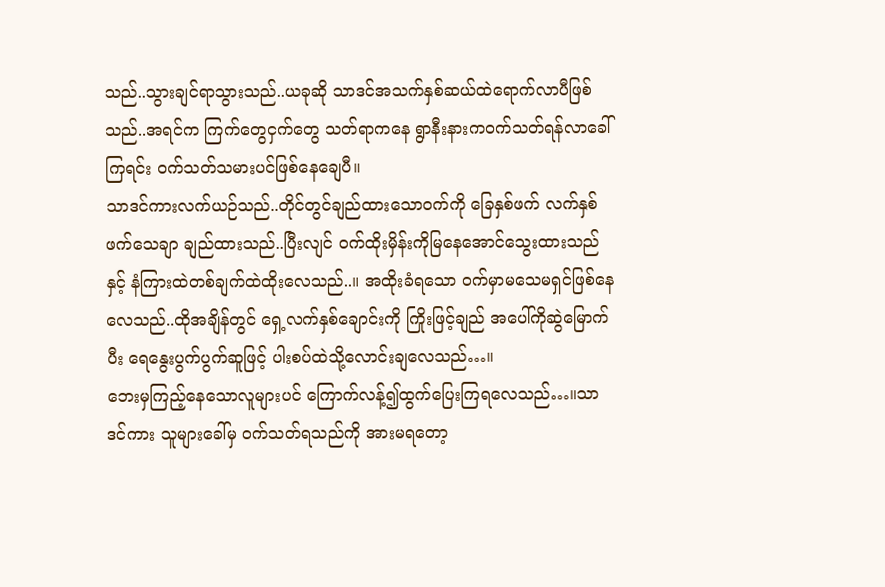သည်..သွားချင်ရာသွားသည်..ယခုဆို သာဒင်အသက်နှစ်ဆယ်ထဲရောက်လာပီဖြစ်သည်..အရင်က ကြက်တွေငှက်တွေ သတ်ရာကနေ ရွာနီးနားက၀က်သတ်ရန်လာခေါ်ကြရင်း ၀က်သတ်သမားပင်ဖြစ်နေချေပီ။
သာဒင်ကားလက်ယဉ်သည်..တိုင်တွင်ချည်ထားသော၀က်ကို ခြေနှစ်ဖက် လက်နှစ်ဖက်သေချာ ချည်ထားသည်..ပြီးလျင် ၀က်ထိုးမှိန်းကိုမြနေအောင်သွေးထားသည်နှင့် နံကြားထဲတစ်ချက်ထဲထိုးလေသည်..။ အထိုးခံရသော ၀က်မှာမသေမရှင်ဖြစ်နေလေသည်..ထိုအချိန်တွင် ရှေ့လက်နှစ်ချောင်းကို ကြိုးဖြင့်ချည် အပေါ်ကိုဆွဲမြောက်ပီး ရေနွေးပွက်ပွက်ဆူဖြင့် ပါးစပ်ထဲသို့လောင်းချလေသည်…။
ဘေးမှကြည့်နေသောလူများပင် ကြောက်လန့်၍ထွက်ပြေးကြရလေသည်…။သာဒင်ကား သူများခေါ်မှ ၀က်သတ်ရသည်ကို အားမရတော့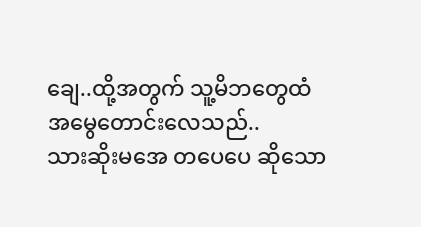ချေ..ထို့အတွက် သူ့မိဘတွေထံ အမွေတောင်းလေသည်..
သားဆိုးမအေ တပေပေ ဆိုသော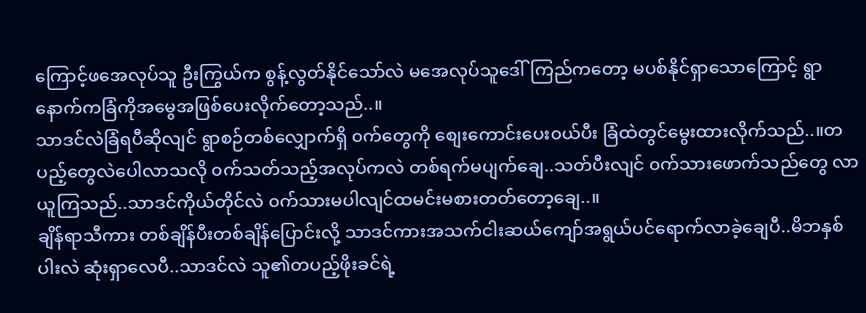ကြောင့်ဖအေလုပ်သူ ဦးကြွယ်က စွန့်လွတ်နိုင်သော်လဲ မအေလုပ်သူဒေါ်ကြည်ကတော့ မပစ်နိုင်ရှာသောကြောင့် ရွာနောက်ကခြံကိုအမွေအဖြစ်ပေးလိုက်တော့သည်..။
သာဒင်လဲခြံရပီဆိုလျင် ရွာစဉ်တစ်လျှောက်ရှိ ၀က်တွေကို စျေးကောင်းပေး၀ယ်ပီး ခြံထဲတွင်မွေးထားလိုက်သည်..။တပည့်တွေလဲပေါလာသလို ၀က်သတ်သည့်အလုပ်ကလဲ တစ်ရက်မပျက်ချေ..သတ်ပီးလျင် ၀က်သားဖောက်သည်တွေ လာယူကြသည်..သာဒင်ကိုယ်တိုင်လဲ ၀က်သားမပါလျင်ထမင်းမစားတတ်တော့ချေ..။
ချိန်ရာသီကား တစ်ချိန်ပီးတစ်ချိန်ပြောင်းလို့ သာဒင်ကားအသက်ငါးဆယ်ကျော်အရွယ်ပင်ရောက်လာခဲ့ချေပီ..မိဘနှစ်ပါးလဲ ဆုံးရှာလေပီ..သာဒင်လဲ သူ၏တပည့်ဖိုးခင်ရဲ့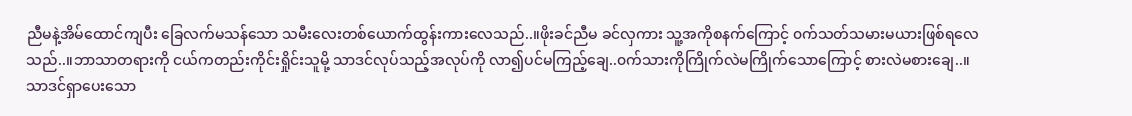ညီမနဲ့အိမ်ထောင်ကျပီး ခြေလက်မသန်သော သမီးလေးတစ်ယောက်ထွန်းကားလေသည်..။ဖိုးခင်ညီမ ခင်လှကား သူ့အကိုစနက်ကြောင့် ၀က်သတ်သမားမယားဖြစ်ရလေသည်..။ဘာသာတရားကို ငယ်ကတည်းကိုင်းရှိုင်းသူမို့ သာဒင်လုပ်သည့်အလုပ်ကို လာ၍ပင်မကြည့်ချေ..၀က်သားကိုကြိုက်လဲမကြိုက်သောကြောင့် စားလဲမစားချေ..။
သာဒင်ရှာပေးသော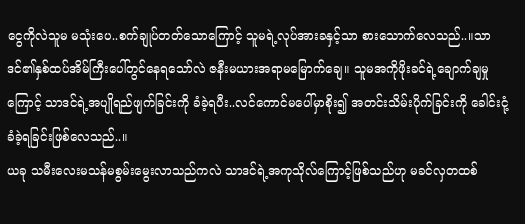ငွေကိုလဲသူမ မသုံးပေ..စက်ချုပ်တတ်သောကြောင့် သူမရဲ့လုပ်အားခနှင့်သာ စားသောက်လေသည်..။သာဒင်၏နှစ်ထပ်အိမ်ကြီးပေါ်တွင်နေရသော်လဲ ဇနီးမယားအရာမမြောက်ချေ။ သူမအကိုဖိုးခင်ရဲ့ချောက်ချမှုကြောင့် သာဒင်ရဲ့အပျိုရည်ဖျက်ခြင်းကို ခံခဲ့ရပီး..လင်ကောင်မပေါ်မှာစိုး၍ အတင်းသိမ်းပိုက်ခြင်းကို ခေါင်းငုံ့ခံခဲ့ရခြင်းဖြစ်လေသည်..။
ယခု သမီးလေးမသန်မစွမ်းမွေးလာသည်ကလဲ သာဒင်ရဲ့အကုသိုလ်ကြောင့်ဖြစ်သည်ဟု မခင်လှတထစ်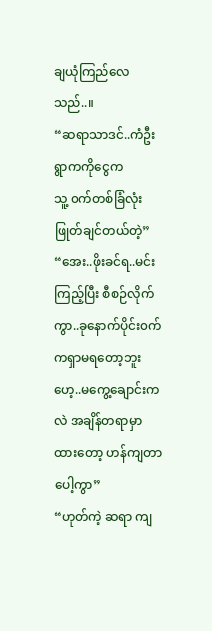ချယုံကြည်လေသည်..။
“ဆရာသာဒင်..ကံဦးရွာကကိုငွေက
သူ့ ၀က်တစ်ခြံလုံးဖြုတ်ချင်တယ်တဲ့”
“အေး..ဖိုးခင်ရ..မင်းကြည့်ပြီး စီစဉ်လိုက်ကွာ..ခုနောက်ပိုင်း၀က်ကရှာမရတော့ဘူးဟေ့..မကွေ့ချောင်းကလဲ အချိန်တရာမှာထားတော့ ဟန်ကျတာပေါ့ကွာ”
“ဟုတ်ကဲ့ ဆရာ ကျ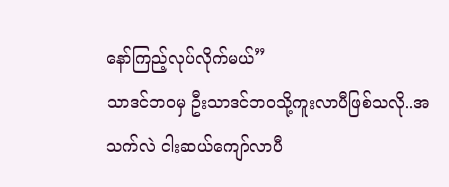နော်ကြည့်လုပ်လိုက်မယ်”
သာဒင်ဘ၀မှ ဦးသာဒင်ဘ၀သို့ကူးလာပီဖြစ်သလို..အသက်လဲ ငါးဆယ်ကျော်လာပီ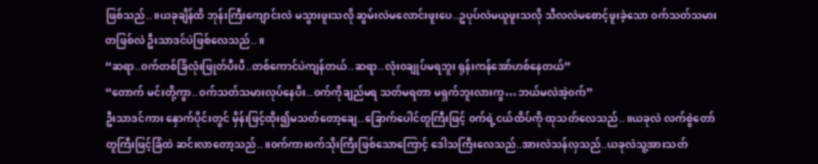ဖြစ်သည်..။ယခုချိန်ထိ ဘုန်းကြီးကျောင်းလဲ မသွားဖူးသလို ဆွမ်းလဲမလောင်းဖူးပေ..ဥပုပ်လဲမယူဖူးသလို သီလလဲမစောင့်ဖူးခဲ့သော ၀က်သတ်သမားတဖြစ်လဲ ဦးသာဒင်ပဲဖြစ်လေသည်..။
“ဆရာ..၀က်တစ်ခြံလုံးဖြုတ်ပီးပီ..တစ်ကောင်ပဲကျန်တယ်..ဆရာ..လုံး၀ချုပ်မရဘူး ရုန်းကန်အော်ဟစ်နေတယ်”
“တောက် မင်းတို့ကွာ..၀က်သတ်သမားလုပ်နေပီး..၀က်ကိုချည်မရ သတ်မရတာ မရှက်ဘူးလားကွ…ဘယ်မလဲအဲ့၀က်”
ဦးသာဒင်ကား နှောက်ပိုင်းတွင် မှိန်းဖြင့်ထိုး၍မသတ်တော့ချေ..ခြောက်ပေါင်တူကြီးဖြင့် ၀က်ရဲ့ငယ်ထိပ်ကို ထုသတ်လေသည်..။ယခုလဲ လက်စွဲတော် တူကြီးဖြင့်ခြံထဲ ဆင်းလာတော့သည်..။၀က်ကား၀က်သိုးကြီးဖြစ်သောကြောင့် ဒေါသကြီးလေသည်..အားလဲသန်လှသည်..ယခုလဲသူ့အားသတ်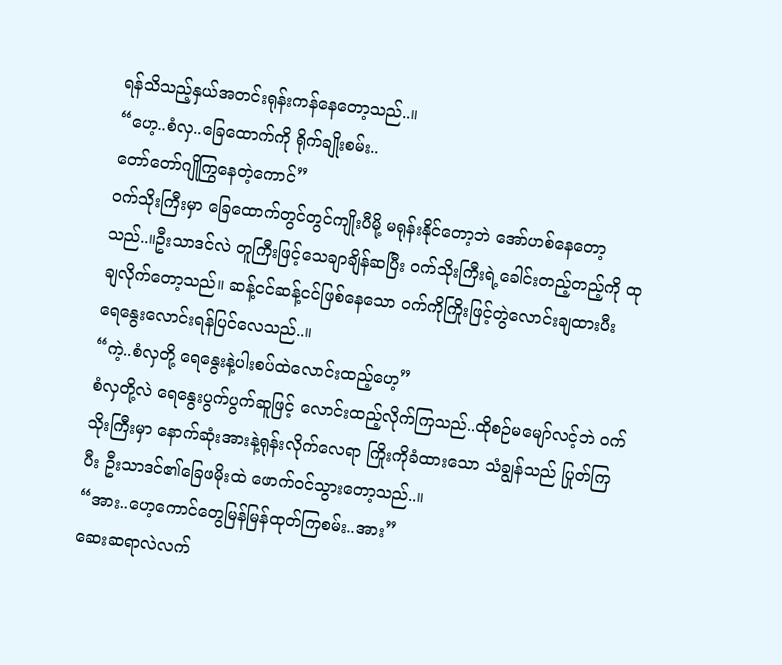ရန်သိသည့်နှယ်အတင်းရုန်းကန်နေတော့သည်..။
“ဟေ့..စံလှ..ခြေထောက်ကို ရိုက်ချိုးစမ်း..
တော်တော်ဂျိုကြွနေတဲ့ကောင်”
၀က်သိုးကြီးမှာ ခြေထောက်တွင်တွင်ကျိုးပီမို့ မရုန်းနိုင်တော့ဘဲ အော်ဟစ်နေတော့သည်..။ဦးသာဒင်လဲ တူကြီးဖြင့်သေချာချိန်ဆပြီး ၀က်သိုးကြီးရဲ့ခေါင်းတည့်တည့်ကို ထုချလိုက်တော့သည်။ ဆန့်ငင်ဆန့်ငင်ဖြစ်နေသော ၀က်ကိုကြိုးဖြင့်တွဲလောင်းချထားပီး ရေနွေးလောင်းရန်ပြင်လေသည်..။
“ကဲ့..စံလှတို့ ရေနွေးနဲ့ပါးစပ်ထဲလောင်းထည့်ဟေ့”
စံလှတို့လဲ ရေနွေးပွက်ပွက်ဆူဖြင့် လောင်းထည့်လိုက်ကြသည်..ထိုစဉ်မမျော်လင့်ဘဲ ၀က်သိုးကြီးမှာ နောက်ဆုံးအားနဲ့ရုန်းလိုက်လေရာ ကြိုးကိုခံထားသော သံချွန်သည် ပြုတ်ကြပီး ဦးသာဒင်၏ခြေဖမိုးထဲ ဖောက်၀င်သွားတော့သည်..။
“အား..ဟေ့ကောင်တွေမြန်မြန်ထုတ်ကြစမ်း..အား”
ဆေးဆရာလဲလက်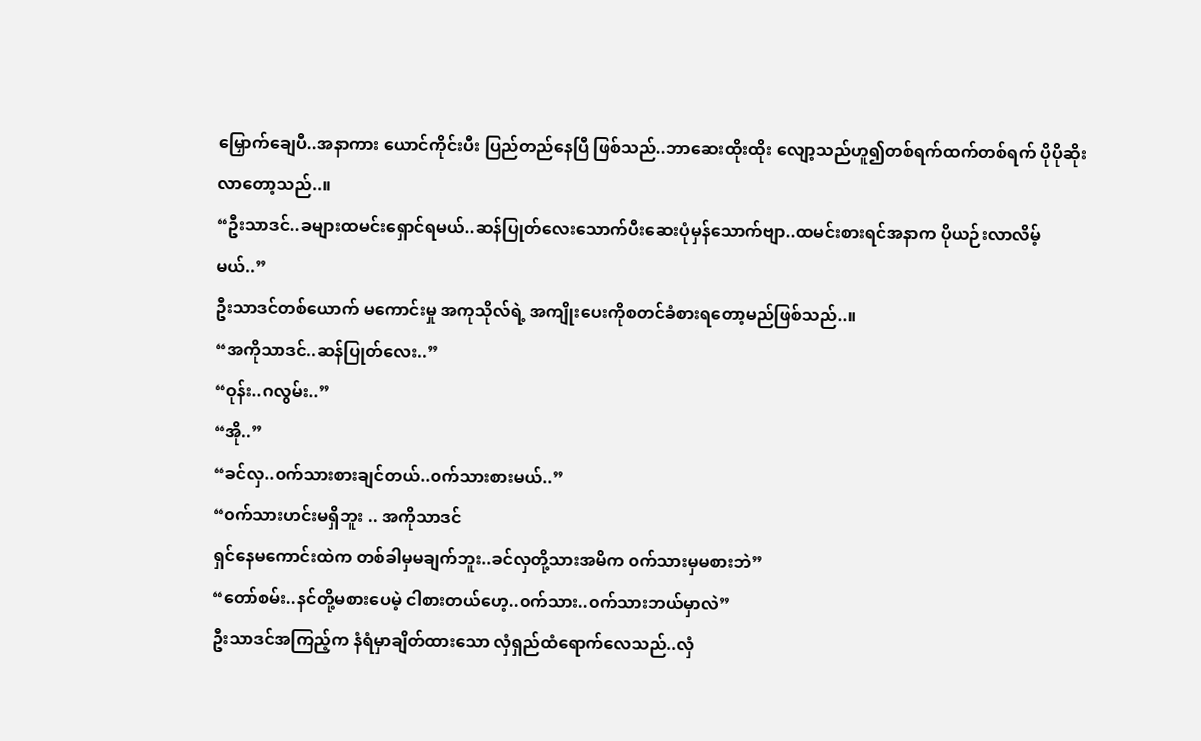မြှောက်ချေပီ..အနာကား ယောင်ကိုင်းပီး ပြည်တည်နေပြီ ဖြစ်သည်..ဘာဆေးထိုးထိုး လျော့သည်ဟူ၍တစ်ရက်ထက်တစ်ရက် ပိုပိုဆိုးလာတော့သည်..။
“ဦးသာဒင်..ခများထမင်းရှောင်ရမယ်..ဆန်ပြုတ်လေးသောက်ပီးဆေးပုံမှန်သောက်ဗျာ..ထမင်းစားရင်အနာက ပိုယဉ်းလာလိမ့်မယ်..”
ဦးသာဒင်တစ်ယောက် မကောင်းမှု အကုသိုလ်ရဲ့ အကျိုးပေးကိုစတင်ခံစားရတော့မည်ဖြစ်သည်..။
“အကိုသာဒင်..ဆန်ပြုတ်လေး..”
“ဝုန်း..ဂလွမ်း..”
“အို..”
“ခင်လှ..၀က်သားစားချင်တယ်..၀က်သားစားမယ်..”
“၀က်သားဟင်းမရှိဘူး .. အကိုသာဒင်
ရှင်နေမကောင်းထဲက တစ်ခါမှမချက်ဘူး..ခင်လှတို့သားအမိက ၀က်သားမှမစားဘဲ”
“တော်စမ်း..နင်တို့မစားပေမဲ့ ငါစားတယ်ဟေ့..၀က်သား..၀က်သားဘယ်မှာလဲ”
ဦးသာဒင်အကြည့်က နံရံမှာချိတ်ထားသော လှံရှည်ထံရောက်လေသည်..လှံ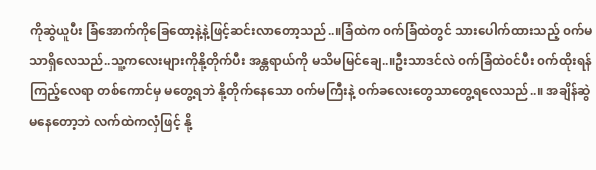ကိုဆွဲယူပီး ခြံအောက်ကိုခြေထော့နဲ့နဲ့ဖြင့်ဆင်းလာတော့သည်..။ခြံထဲက ၀က်ခြံထဲတွင် သားပေါက်ထားသည့် ၀က်မသာရှိလေသည်..သူ့ကလေးများကိုနို့တိုက်ပီး အန္တရာယ်ကို မသိမမြင်ချေ..။ဦးသာဒင်လဲ ၀က်ခြံထဲ၀င်ပီး ၀က်ထိုးရန်ကြည့်လေရာ တစ်ကောင်မှ မတွေ့ရဘဲ နို့တိုက်နေသော ၀က်မကြီးနဲ့ ၀က်ခလေးတွေသာတွေ့ရလေသည်..။ အချိန်ဆွဲမနေတော့ဘဲ လက်ထဲကလှံဖြင့် နို့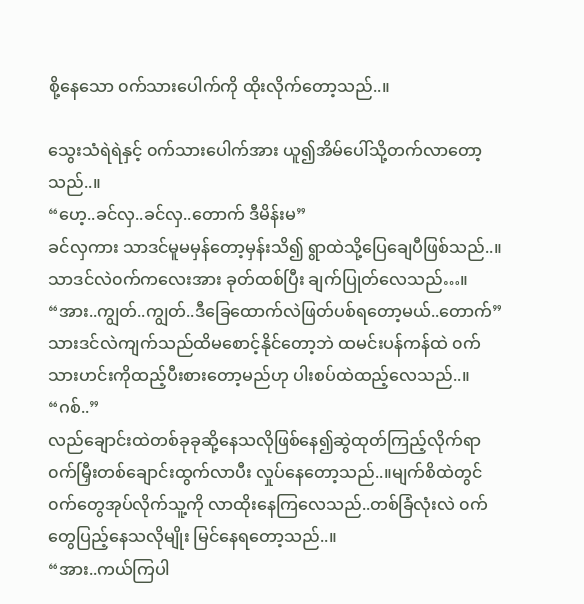စို့နေသော ၀က်သားပေါက်ကို ထိုးလိုက်တော့သည်..။

သွေးသံရဲရဲနှင့် ၀က်သားပေါက်အား ယူ၍အိမ်ပေါ်သို့တက်လာတော့သည်..။
“ဟေ့..ခင်လှ..ခင်လှ..တောက် ဒီမိန်းမ”
ခင်လှကား သာဒင်မူမမှန်တော့မှန်းသိ၍ ရွာထဲသို့ပြေချေပီဖြစ်သည်..။သာဒင်လဲ၀က်ကလေးအား ခုတ်ထစ်ပြီး ချက်ပြုတ်လေသည်…။
“အား..ကျွတ်..ကျွတ်..ဒီခြေထောက်လဲဖြတ်ပစ်ရတော့မယ်..တောက်”
သားဒင်လဲကျက်သည်ထိမစောင့်နိုင်တော့ဘဲ ထမင်းပန်ကန်ထဲ ၀က်သားဟင်းကိုထည့်ပီးစားတော့မည်ဟု ပါးစပ်ထဲထည့်လေသည်..။
“ဂစ်..”
လည်ချောင်းထဲတစ်ခုခုဆို့နေသလိုဖြစ်နေ၍ဆွဲထုတ်ကြည့်လိုက်ရာ ၀က်မြှီးတစ်ချောင်းထွက်လာပီး လှုပ်နေတော့သည်..။မျက်စိထဲတွင် ၀က်တွေအုပ်လိုက်သူ့ကို လာထိုးနေကြလေသည်..တစ်ခြံလုံးလဲ ၀က်တွေပြည့်နေသလိုမျိုး မြင်နေရတော့သည်..။
“အား..ကယ်ကြပါ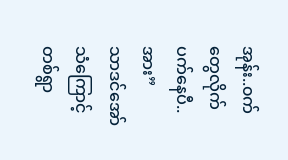အုန်း..၀က်တွေလိုက်ပက်နေပီ..အား”
သာဒင်အော်သံကြောင့် တစ်ရွာ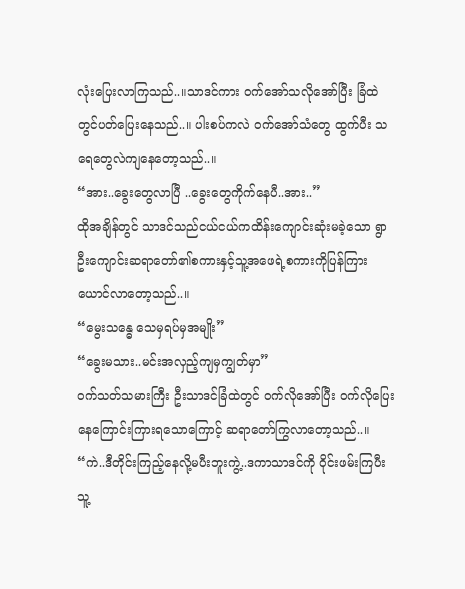လုံးပြေးလာကြသည်..။သာဒင်ကား ၀က်အော်သလိုအော်ပြီး ခြံထဲတွင်ပတ်ပြေးနေသည်..။ ပါးစပ်ကလဲ ၀က်အော်သံတွေ ထွက်ပီး သရေတွေလဲကျနေတော့သည်..။
“အား..ခွေးတွေလာပြီ ..ခွေးတွေကိုက်နေပီ..အား..”
ထိုအချိန်တွင် သာဒင်သည်ငယ်ငယ်ကထိန်းကျောင်းဆုံးမခဲ့သော ရွာဦးကျောင်းဆရာတော်၏စကားနှင့်သူ့အဖေရဲ့စကားကိုပြန်ကြားယောင်လာတော့သည်..။
“မွေးသန္ဓေ သေမှရပ်မှအမျိုး”
“ခွေးမသား..မင်းအလှည့်ကျမှကျွတ်မှာ”
၀က်သတ်သမားကြီး ဦးသာဒင်ခြံထဲတွင် ၀က်လိုအော်ပြီး ၀က်လိုပြေးနေကြောင်းကြားရသောကြောင့် ဆရာတော်ကြွလာတော့သည်..။
“ကဲ..ဒီတိုင်းကြည့်နေလို့မပီးဘူးကွဲ့..ဒကာသာဒင်ကို ဝိုင်းဖမ်းကြပီး သူ့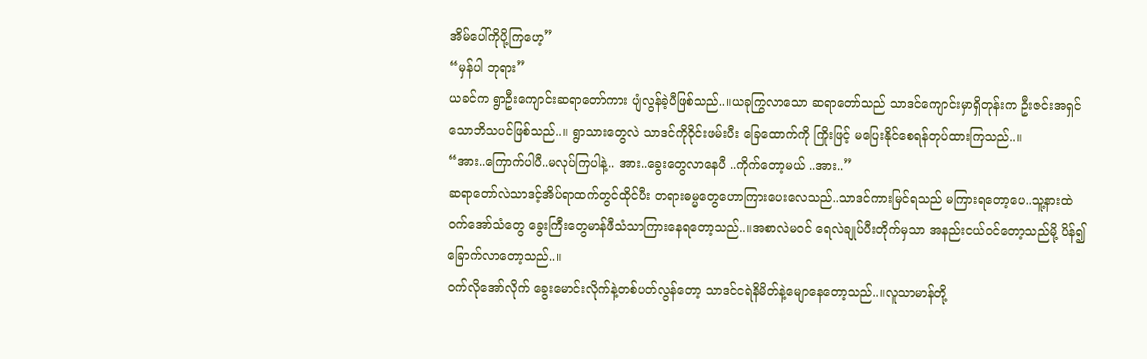အိမ်ပေါ်ကိုပို့ကြဟေ့”
“မှန်ပါ ဘုရား”
ယခင်က ရွာဦးကျောင်းဆရာတော်ကား ပျံလွန်ခဲ့ပီဖြစ်သည်..။ယခုကြွလာသော ဆရာတော်သည် သာဒင်ကျောင်းမှာရှိတုန်းက ဦးဇင်းအရှင်သောဘိသပင်ဖြစ်သည်..။ ရွာသားတွေလဲ သာဒင်ကိုဝိုင်းဖမ်းပီး ခြေထောက်ကို ကြိုးဖြင့် မပြေးနိုင်စေရန်တုပ်ထားကြသည်..။
“အား..ကြောက်ပါပီ..မလုပ်ကြပါနဲ့.. အား..ခွေးတွေလာနေပီ ..ကိုက်တော့မယ် ..အား..”
ဆရာတော်လဲသာဒင့်အိပ်ရာထက်တွင်ထိုင်ပီး တရားဓမ္မတွေဟောကြားပေးလေသည်..သာဒင်ကားမြင်ရသည် မကြားရတော့ပေ..သူ့နားထဲ ၀က်အော်သံတွေ ခွေးကြီးတွေမာန်ဖီသံသာကြားနေရတော့သည်..။အစာလဲမ၀င် ရေလဲချုပ်ပီးတိုက်မှသာ အနည်းငယ်၀င်တော့သည်မို့ ပိန်၍ခြောက်လာတော့သည်..။
၀က်လိုအော်လိုက် ခွေးမောင်းလိုက်နဲ့တစ်ပတ်လွန်တော့ သာဒင်ငရဲနိမိတ်နဲ့မျောနေတော့သည်..။လူသာမာန်တို့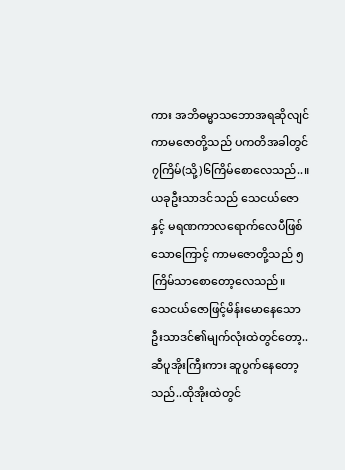ကား အဘိဓမ္မာသဘောအရဆိုလျင် ကာမဇောတို့သည် ပကတိအခါတွင် ၇ကြိမ်(သို့)၆ကြိမ်စောလေသည်..။ယခုဦးသာဒင်သည် သေငယ်ဇောနှင့် မရဏကာလရောက်လေပီဖြစ်သောကြောင့် ကာမဇောတို့သည် ၅ကြိမ်သာစောတော့လေသည်။
သေငယ်ဇောဖြင့်မိန်းမောနေသော ဦးသာဒင်၏မျက်လုံးထဲတွင်တော့..ဆီပူအိုးကြီးကား ဆူပွက်နေတော့သည်..ထိုအိုးထဲတွင်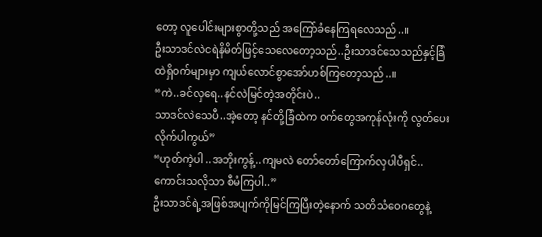တော့ လူပေါင်းများစွာတို့သည် အကြော်ခံနေကြရလေသည်..။
ဦးသာဒင်လဲငရဲနိမိတ်ဖြင့်သေလေတော့သည်..ဦးသာဒင်သေသည်နှင့်ခြံထဲရှိ၀က်များမှာ ကျယ်လောင်စွာအော်ဟစ်ကြတော့သည်..။
“ကဲ..ခင်လှရေ..နင်လဲမြင်တဲ့အတိုင်းပဲ..
သာဒင်လဲသေပီ..အဲ့တော့ နင်တို့ခြံထဲက ၀က်တွေအကုန်လုံးကို လွတ်ပေးလိုက်ပါကွယ်”
“ဟုတ်ကဲ့ပါ ..အဘိုးကွန့်..ကျမလဲ တော်တော်ကြောက်လှပါပီရှင်..ကောင်းသလိုသာ စီမံကြပါ..”
ဦးသာဒင်ရဲ့အဖြစ်အပျက်ကိုမြင်ကြပြီးတဲ့နောက် သတိသံဝေဂတွေနဲ့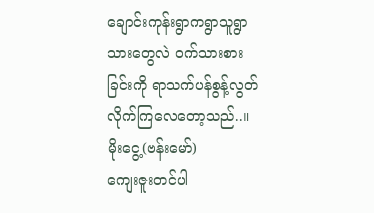ချောင်းကုန်းရွာကရွာသူရွာသားတွေလဲ ၀က်သားစားခြင်းကို ရာသက်ပန်စွန့်လွတ်လိုက်ကြလေတော့သည်..။
မိုးငွေ့(ဗန်းမော်)
ကျေးဇူးတင်ပါ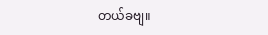တယ်ခဗျ။